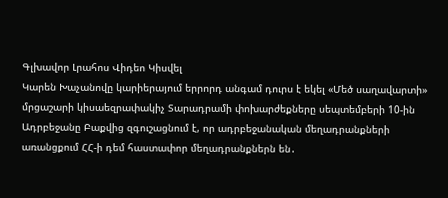Գլխավոր Լրահոս Վիդեո Կիսվել
Կարեն Խաչանովը կարիերայում երրորդ անգամ դուրս է եկել «Մեծ սաղավարտի» մրցաշարի կիսաեզրափակիչ Տարադրամի փոխարժեքները սեպտեմբերի 10-ին Ադրբեջանը Բաքվից զգուշացնում է, որ ադրբեջանական մեղադրանքների առանցքում ՀՀ-ի դեմ հաստափոր մեղադրանքներն են․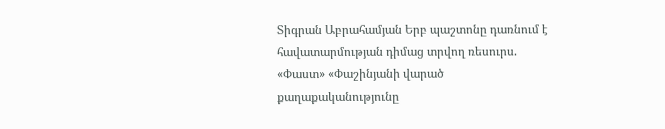Տիգրան Աբրահամյան Երբ պաշտոնը դառնում է հավատարմության դիմաց տրվող ռեսուրս. «Փաստ» «Փաշինյանի վարած քաղաքականությունը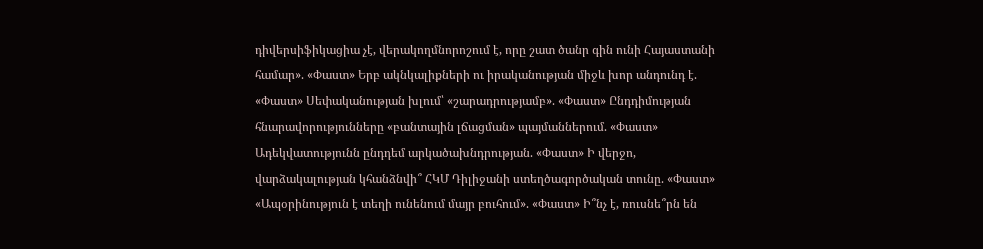դիվերսիֆիկացիա չէ, վերակողմնորոշում է, որը շատ ծանր գին ունի Հայաստանի համար». «Փաստ» Երբ ակնկալիքների ու իրականության միջև խոր անդունդ է. «Փաստ» Սեփականության խլում՝ «շարադրությամբ». «Փաստ» Ընդդիմության հնարավորությունները «բանտային լճացման» պայմաններում. «Փաստ» Ադեկվատությունն ընդդեմ արկածախնդրության. «Փաստ» Ի վերջո, վարձակալության կհանձնվի՞ ՀԿՄ Դիլիջանի ստեղծագործական տունը. «Փաստ» «Ապօրինություն է տեղի ունենում մայր բուհում». «Փաստ» Ի՞նչ է, ռուսնե՞րն են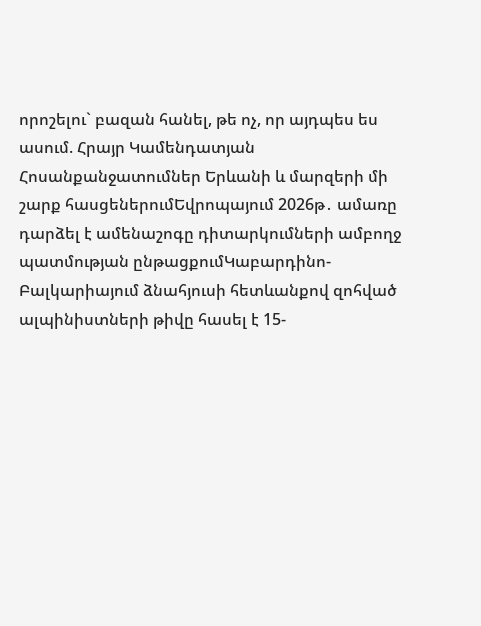որոշելու` բազան հանել, թե ոչ, որ այդպես ես ասում. Հրայր Կամենդատյան
Հոսանքանջատումներ Երևանի և մարզերի մի շարք հասցեներումԵվրոպայում 2026թ․ ամառը դարձել է ամենաշոգը դիտարկումների ամբողջ պատմության ընթացքումԿաբարդինո-Բալկարիայում ձնահյուսի հետևանքով զոհված ալպինիստների թիվը հասել է 15-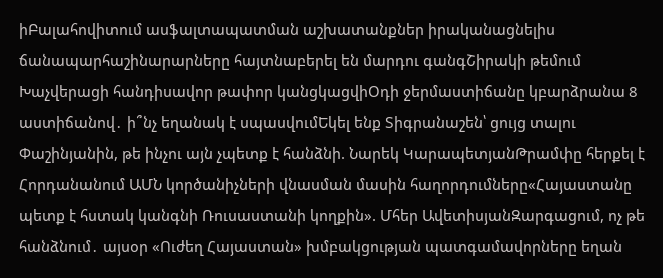իԲալահովիտում ասֆալտապատման աշխատանքներ իրականացնելիս ճանապարհաշինարարները հայտնաբերել են մարդու գանգՇիրակի թեմում Խաչվերացի հանդիսավոր թափոր կանցկացվիՕդի ջերմաստիճանը կբարձրանա 8 աստիճանով․ ի՞նչ եղանակ է սպասվումԵկել ենք Տիգրանաշեն՝ ցույց տալու Փաշինյանին, թե ինչու այն չպետք է հանձնի. Նարեկ ԿարապետյանԹրամփը հերքել է Հորդանանում ԱՄՆ կործանիչների վնասման մասին հաղորդումները«Հայաստանը պետք է հստակ կանգնի Ռուսաստանի կողքին». Մհեր ԱվետիսյանԶարգացում, ոչ թե հանձնում․ այսօր «Ուժեղ Հայաստան» խմբակցության պատգամավորները եղան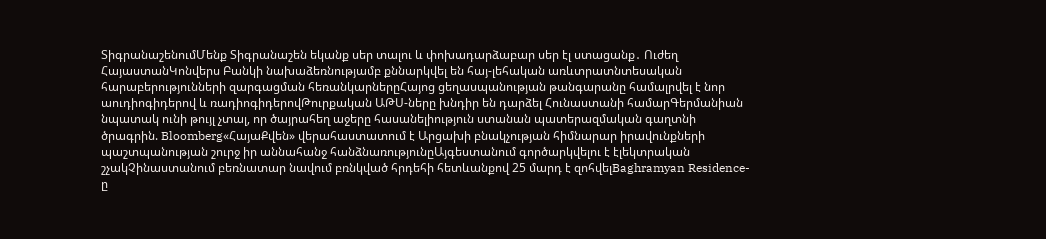ՏիգրանաշենումՄենք Տիգրանաշեն եկանք սեր տալու և փոխադարձաբար սեր էլ ստացանք․ Ուժեղ ՀայաստանԿոնվերս Բանկի նախաձեռնությամբ քննարկվել են հայ-լեհական առևտրատնտեսական հարաբերությունների զարգացման հեռանկարներըՀայոց ցեղասպանության թանգարանը համալրվել է նոր աուդիոգիդերով և ռադիոգիդերովԹուրքական ԱԹՍ-ները խնդիր են դարձել Հունաստանի համարԳերմանիան նպատակ ունի թույլ չտալ, որ ծայրահեղ աջերը հասանելիություն ստանան պատերազմական գաղտնի ծրագրին. Bloomberg«ՀայաՔվեն» վերահաստատում է Արցախի բնակչության հիմնարար իրավունքների պաշտպանության շուրջ իր աննահանջ հանձնառությունըԱյգեստանում գործարկվելու է էլեկտրական շչակՉինաստանում բեռնատար նավում բռնկված հրդեհի հետևանքով 25 մարդ է զոհվելBaghramyan Residence-ը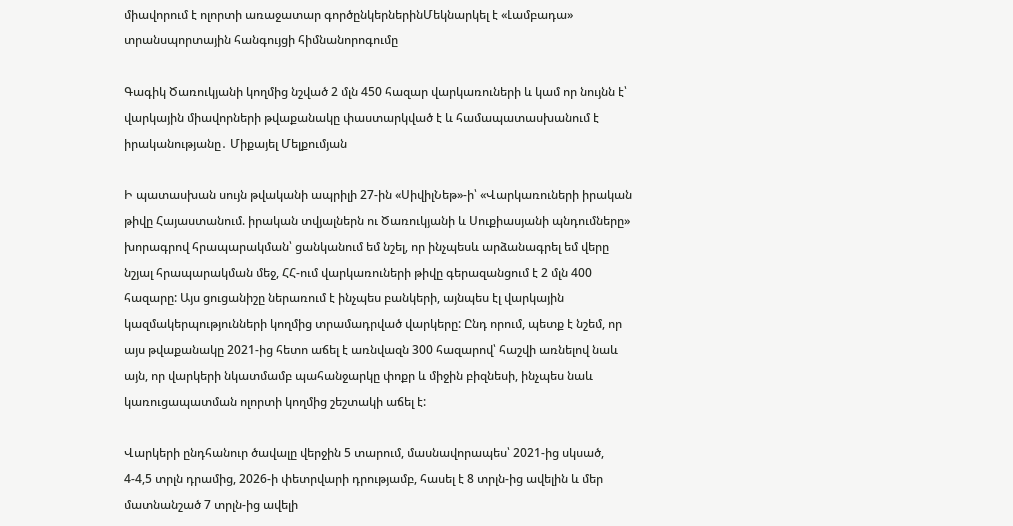միավորում է ոլորտի առաջատար գործընկերներինՄեկնարկել է «Լամբադա» տրանսպորտային հանգույցի հիմնանորոգումը

Գագիկ Ծառուկյանի կողմից նշված 2 մլն 450 հազար վարկառուների և կամ որ նույնն է՝ վարկային միավորների թվաքանակը փաստարկված է և համապատասխանում է իրականությանը․ Միքայել Մելքումյան

Ի պատասխան սույն թվականի ապրիլի 27-ին «ՍիվիլՆեթ»-ի՝ «Վարկառուների իրական թիվը Հայաստանում. իրական տվյալներն ու Ծառուկյանի և Սուքիասյանի պնդումները» խորագրով հրապարակման՝ ցանկանում եմ նշել, որ ինչպեսև արձանագրել եմ վերը նշյալ հրապարակման մեջ, ՀՀ-ում վարկառուների թիվը գերազանցում է 2 մլն 400 հազարը: Այս ցուցանիշը ներառում է ինչպես բանկերի, այնպես էլ վարկային կազմակերպությունների կողմից տրամադրված վարկերը: Ընդ որում, պետք է նշեմ, որ այս թվաքանակը 2021-ից հետո աճել է առնվազն 300 հազարով՝ հաշվի առնելով նաև այն, որ վարկերի նկատմամբ պահանջարկը փոքր և միջին բիզնեսի, ինչպես նաև կառուցապատման ոլորտի կողմից շեշտակի աճել է:

Վարկերի ընդհանուր ծավալը վերջին 5 տարում, մասնավորապես՝ 2021-ից սկսած, 4-4,5 տրլն դրամից, 2026-ի փետրվարի դրությամբ, հասել է 8 տրլն-ից ավելին և մեր մատնանշած 7 տրլն-ից ավելի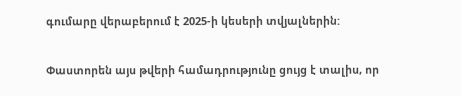գումարը վերաբերում է 2025-ի կեսերի տվյալներին:

Փաստորեն այս թվերի համադրությունը ցույց է տալիս, որ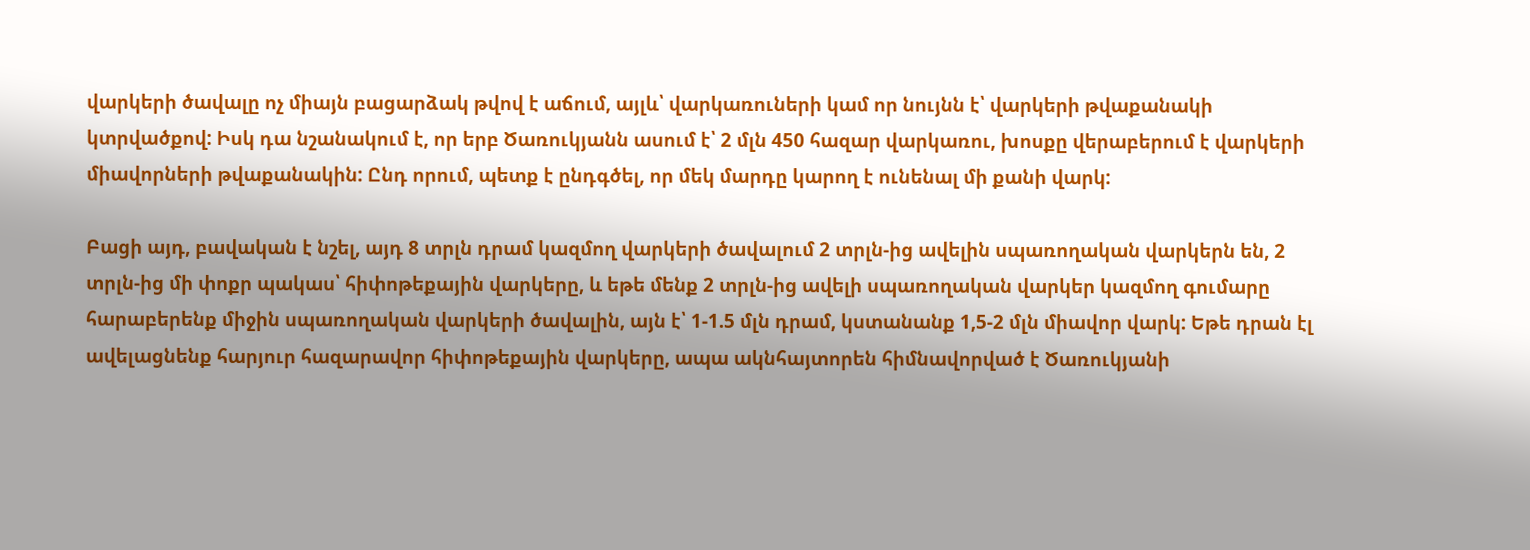վարկերի ծավալը ոչ միայն բացարձակ թվով է աճում, այլև՝ վարկառուների կամ որ նույնն է՝ վարկերի թվաքանակի կտրվածքով: Իսկ դա նշանակում է, որ երբ Ծառուկյանն ասում է՝ 2 մլն 450 հազար վարկառու, խոսքը վերաբերում է վարկերի միավորների թվաքանակին: Ընդ որում, պետք է ընդգծել, որ մեկ մարդը կարող է ունենալ մի քանի վարկ:

Բացի այդ, բավական է նշել, այդ 8 տրլն դրամ կազմող վարկերի ծավալում 2 տրլն-ից ավելին սպառողական վարկերն են, 2 տրլն-ից մի փոքր պակաս՝ հիփոթեքային վարկերը, և եթե մենք 2 տրլն-ից ավելի սպառողական վարկեր կազմող գումարը հարաբերենք միջին սպառողական վարկերի ծավալին, այն է՝ 1-1.5 մլն դրամ, կստանանք 1,5-2 մլն միավոր վարկ: Եթե դրան էլ ավելացնենք հարյուր հազարավոր հիփոթեքային վարկերը, ապա ակնհայտորեն հիմնավորված է Ծառուկյանի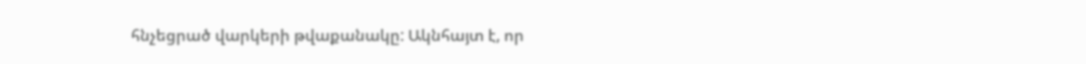հնչեցրած վարկերի թվաքանակը: Ակնհայտ է, որ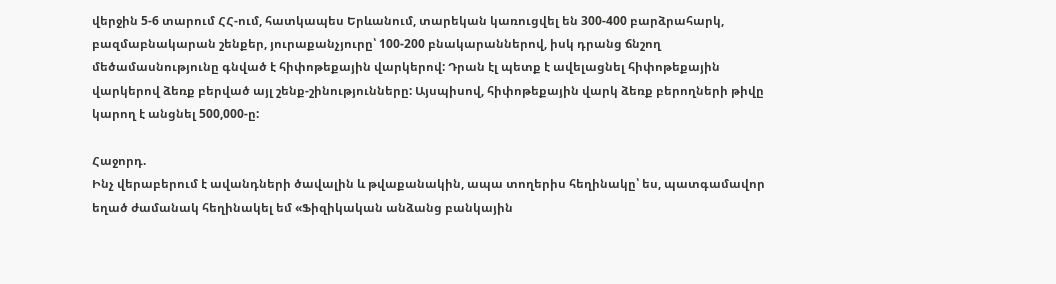վերջին 5-6 տարում ՀՀ-ում, հատկապես Երևանում, տարեկան կառուցվել են 300-400 բարձրահարկ, բազմաբնակարան շենքեր, յուրաքանչյուրը՝ 100-200 բնակարաններով, իսկ դրանց ճնշող մեծամասնությունը գնված է հիփոթեքային վարկերով: Դրան էլ պետք է ավելացնել հիփոթեքային վարկերով ձեռք բերված այլ շենք-շինությունները: Այսպիսով, հիփոթեքային վարկ ձեռք բերողների թիվը կարող է անցնել 500,000-ը:

Հաջորդ.
Ինչ վերաբերում է ավանդների ծավալին և թվաքանակին, ապա տողերիս հեղինակը՝ ես, պատգամավոր եղած ժամանակ հեղինակել եմ «Ֆիզիկական անձանց բանկային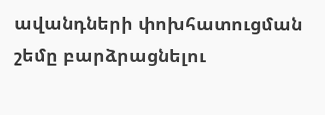ավանդների փոխհատուցման շեմը բարձրացնելու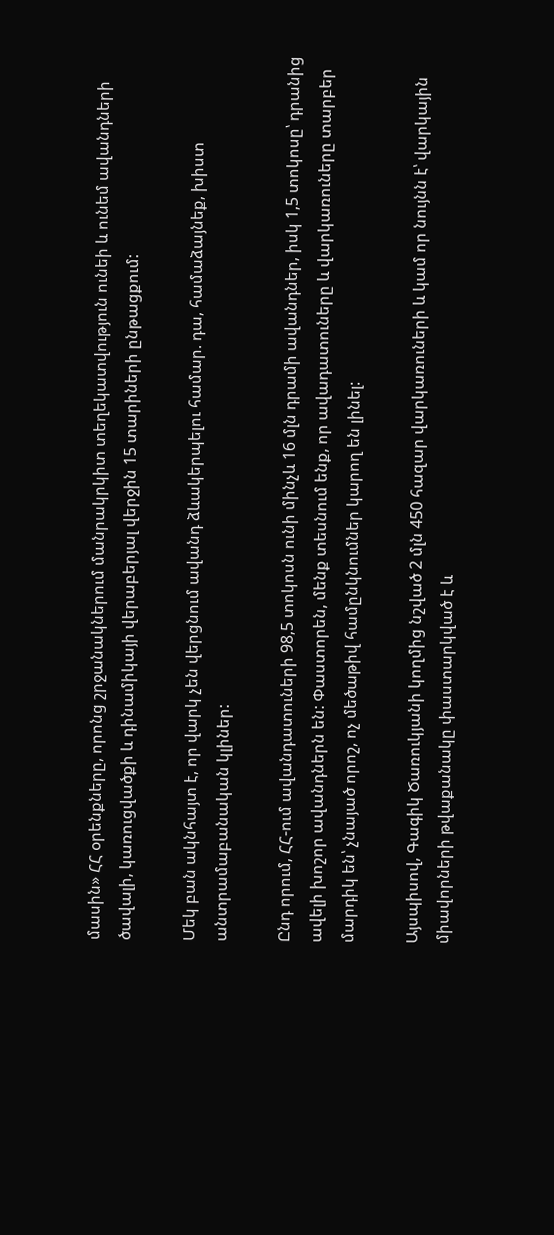մասին» ՀՀ օրենքները, որոնց շրջանակներում մանրակրկիտ տեղեկատվություն ունեի և ունեմ ավանդների ծավալի, կառուցվածքի և դինամիկայի վերաբերյալ վերջին 15 տարիների ընթացքում:

Մեկ բան ակնհայտ է, որ վարկ չեն վերցնում ավանդ ձևակերպելու համար. դա, համաձայնեք, խիստ անտրամաբանական կլիներ:

Ընդ որում, ՀՀ-ում ավանդատուների 98,5 տոկոսն ունի մինչև 16 մլն դրամի ավանդներ, իսկ 1,5 տոկոսը՝ դրանից ավելի խոշոր ավանդներն են: Փաստորեն, մենք տեսնում ենք, որ ավադատուները և վարկառուները տարբեր մարդիկ են՝ չնայած որոշ, ոչ մեծաթիվ համընկնումներ կարող են լինել:

Այսպիսով, Գագիկ Ծառուկյանի կողմից նշված 2 մլն 450 հազար վարկառուների և կամ որ նույնն է՝ վարկային միավորների թվաքանակը փաստարկված է և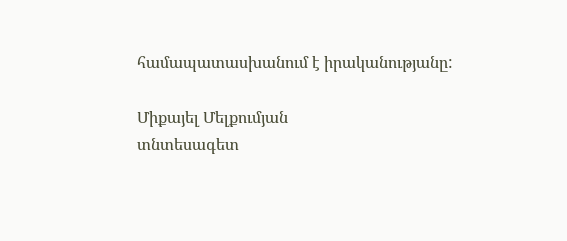համապատասխանում է իրականությանը:

Միքայել Մելքումյան
տնտեսագետ